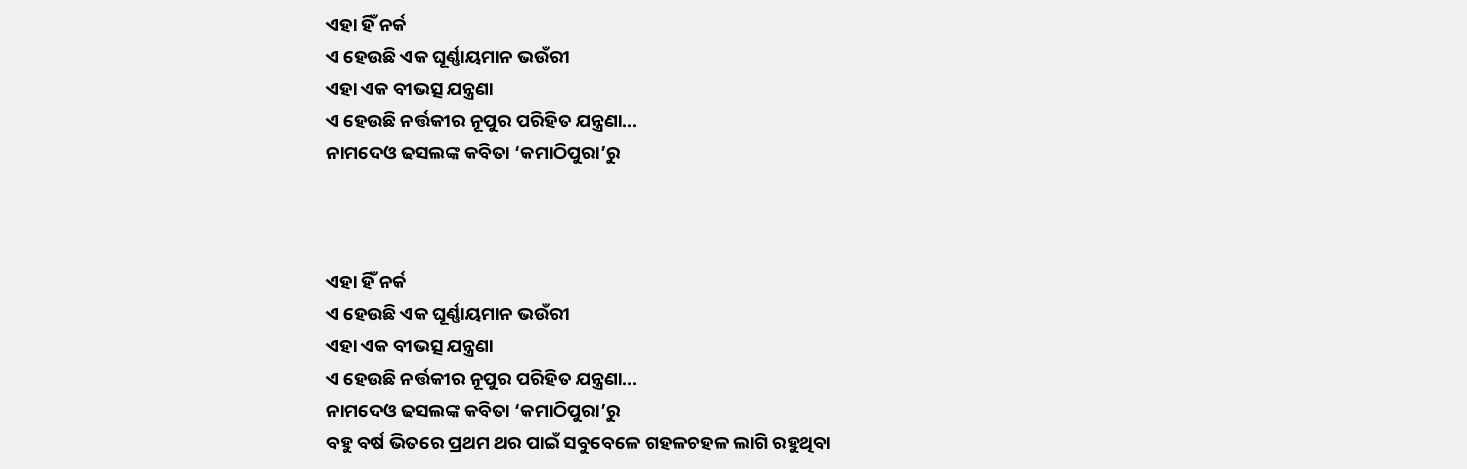ଏହା ହିଁ ନର୍କ
ଏ ହେଉଛି ଏକ ଘୂର୍ଣ୍ଣାୟମାନ ଭଉଁରୀ
ଏହା ଏକ ବୀଭତ୍ସ ଯନ୍ତ୍ରଣା
ଏ ହେଉଛି ନର୍ତ୍ତକୀର ନୂପୁର ପରିହିତ ଯନ୍ତ୍ରଣା...
ନାମଦେଓ ଢସଲଙ୍କ କବିତା ‘କମାଠିପୁରା’ରୁ



ଏହା ହିଁ ନର୍କ
ଏ ହେଉଛି ଏକ ଘୂର୍ଣ୍ଣାୟମାନ ଭଉଁରୀ
ଏହା ଏକ ବୀଭତ୍ସ ଯନ୍ତ୍ରଣା
ଏ ହେଉଛି ନର୍ତ୍ତକୀର ନୂପୁର ପରିହିତ ଯନ୍ତ୍ରଣା...
ନାମଦେଓ ଢସଲଙ୍କ କବିତା ‘କମାଠିପୁରା’ରୁ
ବହୁ ବର୍ଷ ଭିତରେ ପ୍ରଥମ ଥର ପାଇଁ ସବୁବେଳେ ଗହଳଚହଳ ଲାଗି ରହୁଥିବା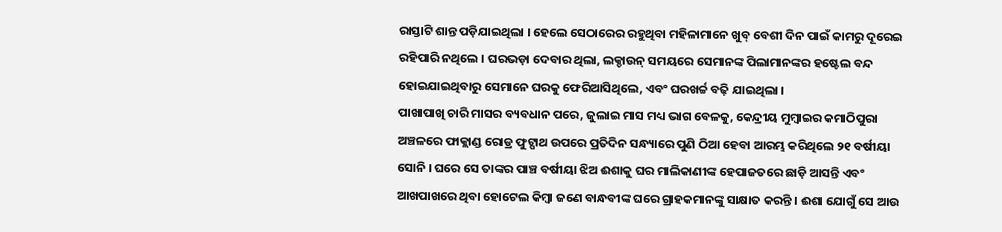ରାସ୍ତାଟି ଶାନ୍ତ ପଡ଼ିଯାଇଥିଲା । ହେଲେ ସେଠାରେର ରହୁଥିବା ମହିଳାମାନେ ଖୁବ୍ ବେଶୀ ଦିନ ପାଇଁ କାମରୁ ଦୂରେଇ ରହିପାରି ନଥିଲେ । ଘରଭଡ଼ା ଦେବାର ଥିଲା, ଲକ୍ଡାଉନ୍ ସମୟରେ ସେମାନଙ୍କ ପିଲାମାନଙ୍କର ହଷ୍ଟେଲ ବନ୍ଦ ହୋଇଯାଇଥିବାରୁ ସେମାନେ ଘରକୁ ଫେରିଆସିଥିଲେ, ଏବଂ ଘରଖର୍ଚ୍ଚ ବଢ଼ି ଯାଇଥିଲା ।
ପାଖାପାଖି ଚାରି ମାସର ବ୍ୟବଧାନ ପରେ, ଜୁଲାଇ ମାସ ମଧ୍ୟ ଭାଗ ବେଳକୁ, କେନ୍ଦ୍ରୀୟ ମୁମ୍ବାଇର କମାଠିପୁରା ଅଞ୍ଚଳରେ ଫାକ୍ଲାଣ୍ଡ ରୋଡ୍ର ଫୁଟ୍ପାଥ ଉପରେ ପ୍ରତିଦିନ ସନ୍ଧ୍ୟାରେ ପୁଣି ଠିଆ ହେବା ଆରମ୍ଭ କରିଥିଲେ ୨୧ ବର୍ଷୀୟା ସୋନି । ଘରେ ସେ ତାଙ୍କର ପାଞ୍ଚ ବର୍ଷୀୟା ଝିଅ ଈଶାକୁ ଘର ମାଲିକାଣୀଙ୍କ ହେପାଜତରେ ଛାଡ଼ି ଆସନ୍ତି ଏବଂ ଆଖପାଖରେ ଥିବା ହୋଟେଲ କିମ୍ବା ଜଣେ ବାନ୍ଧବୀଙ୍କ ଘରେ ଗ୍ରାହକମାନଙ୍କୁ ସାକ୍ଷାତ କରନ୍ତି । ଈଶା ଯୋଗୁଁ ସେ ଆଉ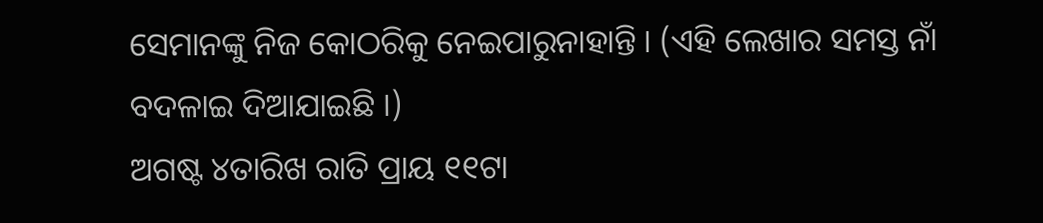ସେମାନଙ୍କୁ ନିଜ କୋଠରିକୁ ନେଇପାରୁନାହାନ୍ତି । (ଏହି ଲେଖାର ସମସ୍ତ ନାଁ ବଦଳାଇ ଦିଆଯାଇଛି ।)
ଅଗଷ୍ଟ ୪ତାରିଖ ରାତି ପ୍ରାୟ ୧୧ଟା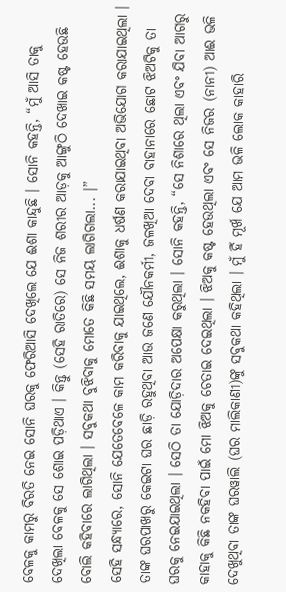ବେଳକୁ କାମରୁ ବିରତି ନେଇ ସୋନି ଘରକୁ ଫେରିଆସି ଦେଖିଲେ ଯେ ଈଶା କାନ୍ଦୁଛି । ସୋନି କହନ୍ତି, “ମୁଁ ଆସି ତାକୁ ଦେଖିଲା ବେଳକୁ ସେ ଶୋଇ ପଡ଼ିଥାଏ । କିନ୍ତୁ (ସେହି ରାତିରେ) ସେ ନିଜ ଶରୀର ଆଡ଼କୁ ଆଙ୍ଗୁଠି ଦେଖାଇ କଷ୍ଟ ହେଉଛି ବୋଲି କହିବାରେ ଲାଗିଥିଲା । ସବୁକଥା ବୁଝିବାକୁ ମୋତେ କିଛି ସମୟ ଲାଗିଗଲା... ।”
ସେହି ସନ୍ଧ୍ୟାରେ, ସୋନି ଯେତେବେଳେ କାମ କରିବାକୁ ଯାଇଥିଲେ, ଈଶାକୁ ଧର୍ଷଣ କରାଯାଇଥିବା ଅଭିଯୋଗ କରାଯାଇଥିଲା । ତାଙ୍କ ଘରପାଖରୁ କେଇଟା ଘର ଛାଡ଼ି ରହୁଥିବା ଆଉ ଜଣେ ଯୌନକର୍ମୀ, ଜଳଖିଆ ଦେବା ବାହାନାରେ ଛୋଟ ଝିଅଟିକୁ ତା ଘରକୁ ନେଇଯାଇଥିଲା । ସେଠି ତା ଯୋଡ଼ିଦାର ଅପେକ୍ଷା କରୁଥିଲା । ସୋନି କହନ୍ତି, “ସେ ନିଶାରେ ଥିଲା ଏବଂ ଯିବା ଆଗରୁ କାହାକୁ କିଛି ନକହିବା ପାଇଁ ମୋ ଝିଅକୁ ଚେତାଇ ଦେଇଥିଲା । ଝିଅକୁ କଷ୍ଟ ହେଉଥିଲା ଏବଂ ସେ ନିଜର (ନାନୀ) ଆଈ ଭଳି ଦେଖୁଥିବା ତାଙ୍କ ଘରୱାଲି (ଘର ମାଲିକାଣୀ)ଙ୍କୁ ସବୁକଥା କହିଥିଲା । ମୁଁ ହିଁ ମୂର୍ଖ ଯେ ଆମ ଭଳି ଲୋକ କାହାରି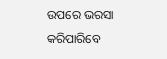ଉପରେ ଭରସା କରିପାରିବେ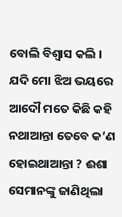ବୋଲି ବିଶ୍ଵାସ କଲି । ଯଦି ମୋ ଝିଅ ଭୟରେ ଆଦୌ ମତେ କିଛି କହି ନଥାଆନ୍ତା ତେବେ କ’ଣ ହୋଇଥାଆନ୍ତା ? ଈଶା ସେମାନଙ୍କୁ ଜାଣିଥିଲା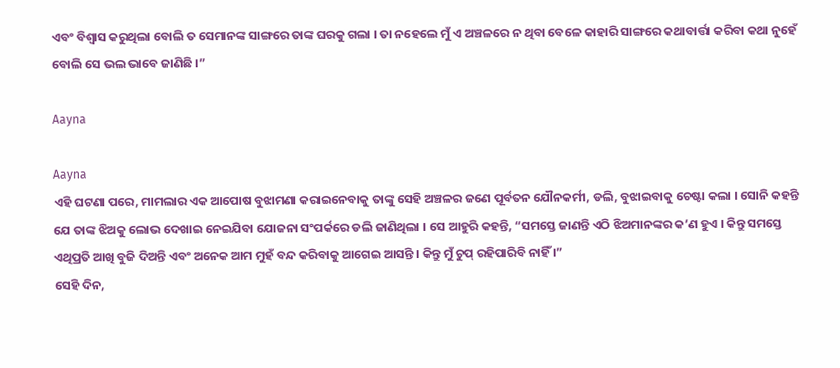ଏବଂ ବିଶ୍ଵାସ କରୁଥିଲା ବୋଲି ତ ସେମାନଙ୍କ ସାଙ୍ଗରେ ତାଙ୍କ ଘରକୁ ଗଲା । ତା ନହେଲେ ମୁଁ ଏ ଅଞ୍ଚଳରେ ନ ଥିବା ବେଳେ କାହାରି ସାଙ୍ଗରେ କଥାବାର୍ତ୍ତା କରିବା କଥା ନୁହେଁ ବୋଲି ସେ ଭଲ ଭାବେ ଜାଣିଛି ।”

Aayna

Aayna
ଏହି ଘଟଣା ପରେ, ମାମଲାର ଏକ ଆପୋଷ ବୁଝାମଣା କରାଇନେବାକୁ ତାଙ୍କୁ ସେହି ଅଞ୍ଚଳର ଜଣେ ପୂର୍ବତନ ଯୌନକର୍ମୀ, ଡଲି, ବୁଝାଇବାକୁ ଚେଷ୍ଟା କଲା । ସୋନି କହନ୍ତି ଯେ ତାଙ୍କ ଝିଅକୁ ଲୋଭ ଦେଖାଇ ନେଇଯିବା ଯୋଜନା ସଂପର୍କରେ ଡଲି ଜାଣିଥିଲା । ସେ ଆହୁରି କହନ୍ତି, “ସମସ୍ତେ ଜାଣନ୍ତି ଏଠି ଝିଅମାନଙ୍କର କ’ଣ ହୁଏ । କିନ୍ତୁ ସମସ୍ତେ ଏଥିପ୍ରତି ଆଖି ବୁଜି ଦିଅନ୍ତି ଏବଂ ଅନେକ ଆମ ମୁହଁ ବନ୍ଦ କରିବାକୁ ଆଗେଇ ଆସନ୍ତି । କିନ୍ତୁ ମୁଁ ଚୁପ୍ ରହିପାରିବି ନାହିଁ ।”
ସେହି ଦିନ,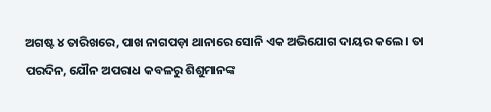ଅଗଷ୍ଟ ୪ ତାରିଖରେ, ପାଖ ନାଗପଡ଼ା ଥାନାରେ ସୋନି ଏକ ଅଭିଯୋଗ ଦାୟର କଲେ । ତା ପରଦିନ, ଯୌନ ଅପରାଧ କବଳରୁ ଶିଶୁମାନଙ୍କ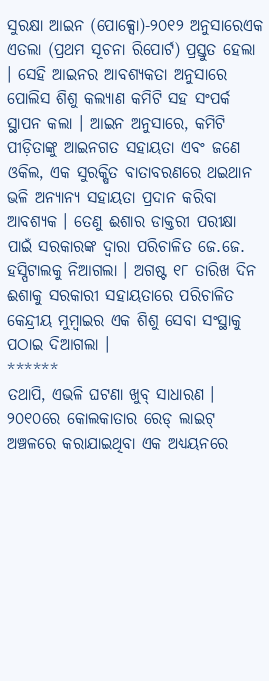ସୁରକ୍ଷା ଆଇନ (ପୋକ୍ସୋ)-୨୦୧୨ ଅନୁସାରେଏକ ଏତଲା (ପ୍ରଥମ ସୂଚନା ରିପୋର୍ଟ) ପ୍ରସ୍ତୁତ ହେଲା । ସେହି ଆଇନର ଆବଶ୍ୟକତା ଅନୁସାରେ ପୋଲିସ ଶିଶୁ କଲ୍ୟାଣ କମିଟି ସହ ସଂପର୍କ ସ୍ଥାପନ କଲା । ଆଇନ ଅନୁସାରେ, କମିଟି ପୀଡ଼ିତାଙ୍କୁ ଆଇନଗତ ସହାୟତା ଏବଂ ଜଣେ ଓକିଲ, ଏକ ସୁରକ୍ଷିତ ବାତାବରଣରେ ଥଇଥାନ ଭଳି ଅନ୍ୟାନ୍ୟ ସହାୟତା ପ୍ରଦାନ କରିବା ଆବଶ୍ୟକ । ତେଣୁ ଈଶାର ଡାକ୍ତରୀ ପରୀକ୍ଷା ପାଇଁ ସରକାରଙ୍କ ଦ୍ଵାରା ପରିଚାଳିତ ଜେ.ଜେ. ହସ୍ପିଟାଲକୁ ନିଆଗଲା । ଅଗଷ୍ଟ ୧୮ ତାରିଖ ଦିନ ଈଶାକୁ ସରକାରୀ ସହାୟତାରେ ପରିଚାଳିତ କେନ୍ଦ୍ରୀୟ ମୁମ୍ବାଇର ଏକ ଶିଶୁ ସେବା ସଂସ୍ଥାକୁ ପଠାଇ ଦିଆଗଲା ।
******
ତଥାପି, ଏଭଳି ଘଟଣା ଖୁବ୍ ସାଧାରଣ । ୨୦୧୦ରେ କୋଲକାତାର ରେଡ୍ ଲାଇଟ୍ ଅଞ୍ଚଳରେ କରାଯାଇଥିବା ଏକ ଅଧ୍ୟୟନରେ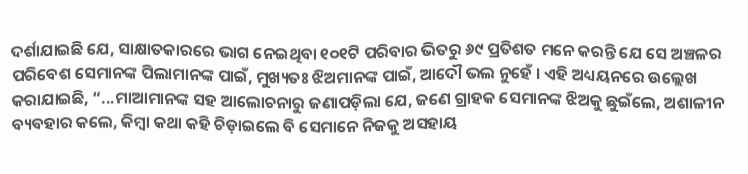ଦର୍ଶାଯାଇଛି ଯେ, ସାକ୍ଷାତକାରରେ ଭାଗ ନେଇଥିବା ୧୦୧ଟି ପରିବାର ଭିତରୁ ୬୯ ପ୍ରତିଶତ ମନେ କରନ୍ତି ଯେ ସେ ଅଞ୍ଚଳର ପରିବେଶ ସେମାନଙ୍କ ପିଲାମାନଙ୍କ ପାଇଁ, ମୁଖ୍ୟତଃ ଝିଅମାନଙ୍କ ପାଇଁ, ଆଦୌ ଭଲ ନୁହେଁ । ଏହି ଅଧ୍ୟୟନରେ ଉଲ୍ଲେଖ କରାଯାଇଛି, “...ମାଆମାନଙ୍କ ସହ ଆଲୋଚନାରୁ ଜଣାପଡ଼ିଲା ଯେ, ଜଣେ ଗ୍ରାହକ ସେମାନଙ୍କ ଝିଅକୁ ଛୁଇଁଲେ, ଅଶାଳୀନ ବ୍ୟବହାର କଲେ, କିମ୍ବା କଥା କହି ଚିଡ଼ାଇଲେ ବି ସେମାନେ ନିଜକୁ ଅସହାୟ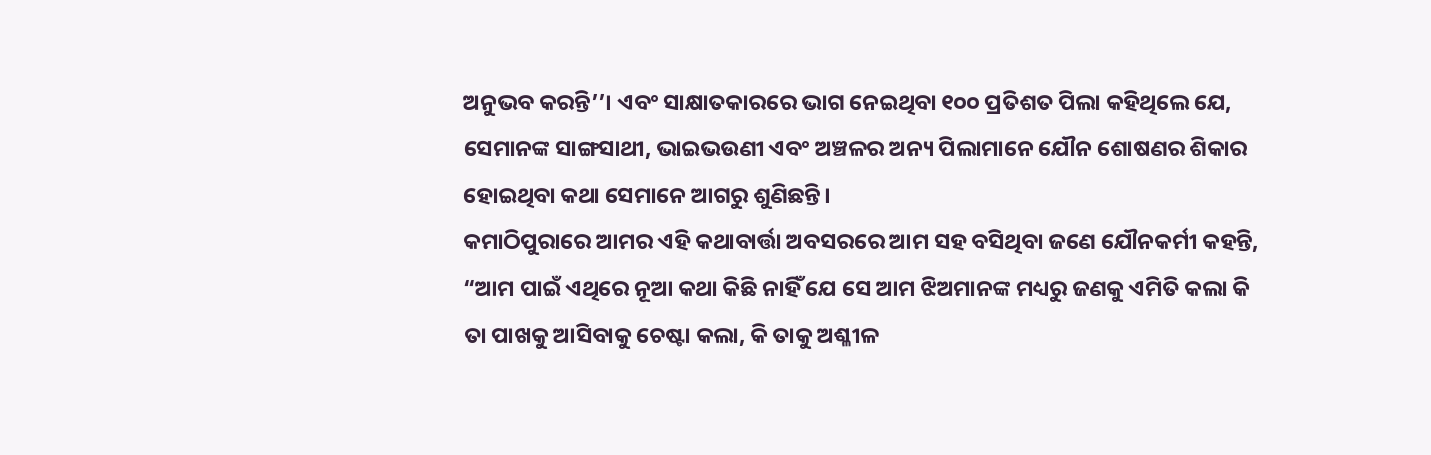ଅନୁଭବ କରନ୍ତି’’। ଏବଂ ସାକ୍ଷାତକାରରେ ଭାଗ ନେଇଥିବା ୧୦୦ ପ୍ରତିଶତ ପିଲା କହିଥିଲେ ଯେ, ସେମାନଙ୍କ ସାଙ୍ଗସାଥୀ, ଭାଇଭଉଣୀ ଏବଂ ଅଞ୍ଚଳର ଅନ୍ୟ ପିଲାମାନେ ଯୌନ ଶୋଷଣର ଶିକାର ହୋଇଥିବା କଥା ସେମାନେ ଆଗରୁ ଶୁଣିଛନ୍ତି।
କମାଠିପୁରାରେ ଆମର ଏହି କଥାବାର୍ତ୍ତା ଅବସରରେ ଆମ ସହ ବସିଥିବା ଜଣେ ଯୌନକର୍ମୀ କହନ୍ତି, “ଆମ ପାଇଁ ଏଥିରେ ନୂଆ କଥା କିଛି ନାହିଁ ଯେ ସେ ଆମ ଝିଅମାନଙ୍କ ମଧ୍ୟରୁ ଜଣକୁ ଏମିତି କଲା କି ତା ପାଖକୁ ଆସିବାକୁ ଚେଷ୍ଟା କଲା, କି ତାକୁ ଅଶ୍ଳୀଳ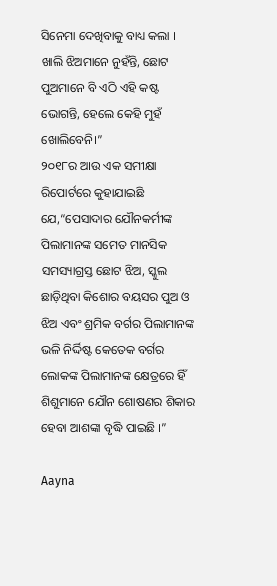ସିନେମା ଦେଖିବାକୁ ବାଧ୍ୟ କଲା । ଖାଲି ଝିଅମାନେ ନୁହଁନ୍ତି, ଛୋଟ ପୁଅମାନେ ବି ଏଠି ଏହି କଷ୍ଟ ଭୋଗନ୍ତି, ହେଲେ କେହି ମୁହଁ ଖୋଲିବେନି।”
୨୦୧୮ର ଆଉ ଏକ ସମୀକ୍ଷା ରିପୋର୍ଟରେ କୁହାଯାଇଛି ଯେ,“ପେସାଦାର ଯୌନକର୍ମୀଙ୍କ ପିଲାମାନଙ୍କ ସମେତ ମାନସିକ ସମସ୍ୟାଗ୍ରସ୍ତ ଛୋଟ ଝିଅ, ସ୍କୁଲ ଛାଡ଼ିଥିବା କିଶୋର ବୟସର ପୁଅ ଓ ଝିଅ ଏବଂ ଶ୍ରମିକ ବର୍ଗର ପିଲାମାନଙ୍କ ଭଳି ନିର୍ଦ୍ଦିଷ୍ଟ କେତେକ ବର୍ଗର ଲୋକଙ୍କ ପିଲାମାନଙ୍କ କ୍ଷେତ୍ରରେ ହିଁ ଶିଶୁମାନେ ଯୌନ ଶୋଷଣର ଶିକାର ହେବା ଆଶଙ୍କା ବୃଦ୍ଧି ପାଇଛି ।”

Aayna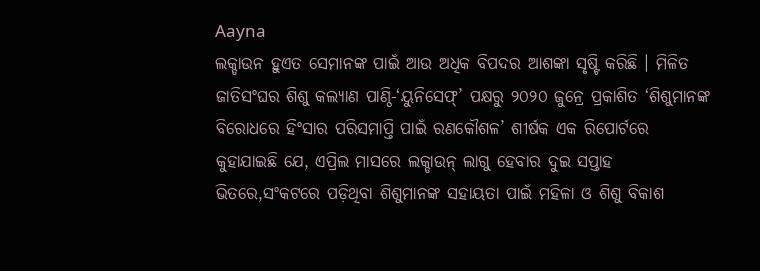Aayna
ଲକ୍ଡାଉନ ହୁଏତ ସେମାନଙ୍କ ପାଇଁ ଆଉ ଅଧିକ ବିପଦର ଆଶଙ୍କା ସୃଷ୍ଟି କରିଛି । ମିଳିତ ଜାତିସଂଘର ଶିଶୁ କଲ୍ୟାଣ ପାଣ୍ଠି-‘ୟୁନିସେଫ୍’ ପକ୍ଷରୁ ୨୦୨୦ ଜୁନ୍ରେ ପ୍ରକାଶିତ ‘ଶିଶୁମାନଙ୍କ ବିରୋଧରେ ହିଂସାର ପରିସମାପ୍ତି ପାଇଁ ରଣକୌଶଳ’ ଶୀର୍ଷକ ଏକ ରିପୋର୍ଟରେ କୁହାଯାଇଛି ଯେ, ଏପ୍ରିଲ ମାସରେ ଲକ୍ଡାଉନ୍ ଲାଗୁ ହେବାର ଦୁଇ ସପ୍ତାହ ଭିତରେ,ସଂକଟରେ ପଡ଼ିଥିବା ଶିଶୁମାନଙ୍କ ସହାୟତା ପାଇଁ ମହିଳା ଓ ଶିଶୁ ବିକାଶ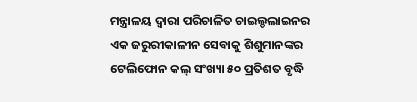ମନ୍ତ୍ରାଳୟ ଦ୍ଵାରା ପରିଚାଳିତ ଚାଇଲ୍ଡଲାଇନର ଏକ ଜରୁରୀକାଳୀନ ସେବାକୁ ଶିଶୁମାନଙ୍କର ଟେଲିଫୋନ କଲ୍ ସଂଖ୍ୟା ୫୦ ପ୍ରତିଶତ ବୃଦ୍ଧି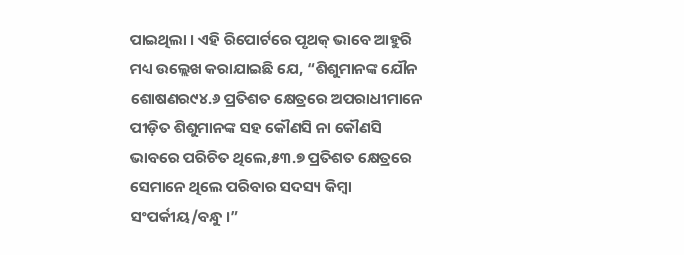ପାଇଥିଲା । ଏହି ରିପୋର୍ଟରେ ପୃଥକ୍ ଭାବେ ଆହୁରି ମଧ୍ୟ ଉଲ୍ଲେଖ କରାଯାଇଛି ଯେ, “ଶିଶୁମାନଙ୍କ ଯୌନ ଶୋଷଣର୯୪.୬ ପ୍ରତିଶତ କ୍ଷେତ୍ରରେ ଅପରାଧୀମାନେ ପୀଡ଼ିତ ଶିଶୁମାନଙ୍କ ସହ କୌଣସି ନା କୌଣସି ଭାବରେ ପରିଚିତ ଥିଲେ,୫୩.୭ ପ୍ରତିଶତ କ୍ଷେତ୍ରରେ ସେମାନେ ଥିଲେ ପରିବାର ସଦସ୍ୟ କିମ୍ବା ସଂପର୍କୀୟ/ବନ୍ଧୁ ।”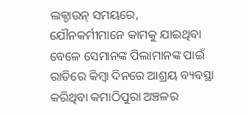ଲକ୍ଡାଉନ୍ ସମୟରେ, ଯୌନକର୍ମୀମାନେ କାମକୁ ଯାଇଥିବା ବେଳେ ସେମାନଙ୍କ ପିଲାମାନଙ୍କ ପାଇଁ ରାତିରେ କିମ୍ବା ଦିନରେ ଆଶ୍ରୟ ବ୍ୟବସ୍ଥା କରିଥିବା କମାଠିପୁରା ଅଞ୍ଚଳର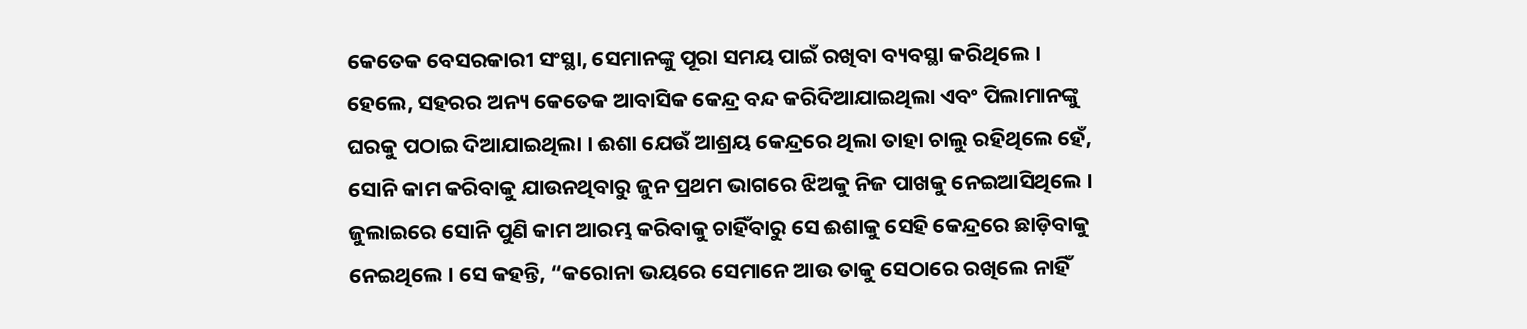କେତେକ ବେସରକାରୀ ସଂସ୍ଥା, ସେମାନଙ୍କୁ ପୂରା ସମୟ ପାଇଁ ରଖିବା ବ୍ୟବସ୍ଥା କରିଥିଲେ । ହେଲେ, ସହରର ଅନ୍ୟ କେତେକ ଆବାସିକ କେନ୍ଦ୍ର ବନ୍ଦ କରିଦିଆଯାଇଥିଲା ଏବଂ ପିଲାମାନଙ୍କୁ ଘରକୁ ପଠାଇ ଦିଆଯାଇଥିଲା । ଈଶା ଯେଉଁ ଆଶ୍ରୟ କେନ୍ଦ୍ରରେ ଥିଲା ତାହା ଚାଲୁ ରହିଥିଲେ ହେଁ, ସୋନି କାମ କରିବାକୁ ଯାଉନଥିବାରୁ ଜୁନ ପ୍ରଥମ ଭାଗରେ ଝିଅକୁ ନିଜ ପାଖକୁ ନେଇଆସିଥିଲେ । ଜୁଲାଇରେ ସୋନି ପୁଣି କାମ ଆରମ୍ଭ କରିବାକୁ ଚାହିଁବାରୁ ସେ ଈଶାକୁ ସେହି କେନ୍ଦ୍ରରେ ଛାଡ଼ିବାକୁ ନେଇଥିଲେ । ସେ କହନ୍ତି, “କରୋନା ଭୟରେ ସେମାନେ ଆଉ ତାକୁ ସେଠାରେ ରଖିଲେ ନାହିଁ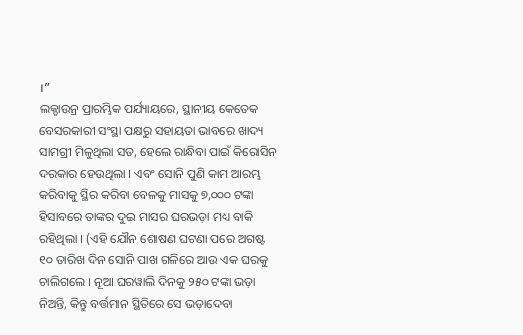।”
ଲକ୍ଡାଉନ୍ର ପ୍ରାରମ୍ଭିକ ପର୍ଯ୍ୟାୟରେ, ସ୍ଥାନୀୟ କେତେକ ବେସରକାରୀ ସଂସ୍ଥା ପକ୍ଷରୁ ସହାୟତା ଭାବରେ ଖାଦ୍ୟ ସାମଗ୍ରୀ ମିଳୁଥିଲା ସତ, ହେଲେ ରାନ୍ଧିବା ପାଇଁ କିରୋସିନ ଦରକାର ହେଉଥିଲା । ଏବଂ ସୋନି ପୁଣି କାମ ଆରମ୍ଭ କରିବାକୁ ସ୍ଥିର କରିବା ବେଳକୁ ମାସକୁ ୭,୦୦୦ ଟଙ୍କା ହିସାବରେ ତାଙ୍କର ଦୁଇ ମାସର ଘରଭଡ଼ା ମଧ୍ୟ ବାକି ରହିଥିଲା । (ଏହି ଯୌନ ଶୋଷଣ ଘଟଣା ପରେ ଅଗଷ୍ଟ ୧୦ ତାରିଖ ଦିନ ସୋନି ପାଖ ଗଳିରେ ଆଉ ଏକ ଘରକୁ ଚାଲିଗଲେ । ନୂଆ ଘରୱାଲି ଦିନକୁ ୨୫୦ ଟଙ୍କା ଭଡ଼ା ନିଅନ୍ତି, କିନ୍ତୁ ବର୍ତ୍ତମାନ ସ୍ଥିତିରେ ସେ ଭଡ଼ାଦେବା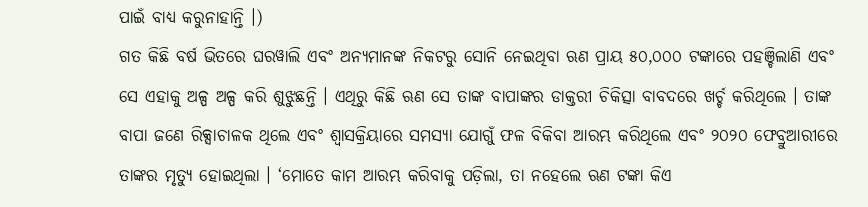ପାଇଁ ବାଧ୍ୟ କରୁନାହାନ୍ତି ।)
ଗତ କିଛି ବର୍ଷ ଭିତରେ ଘରୱାଲି ଏବଂ ଅନ୍ୟମାନଙ୍କ ନିକଟରୁ ସୋନି ନେଇଥିବା ଋଣ ପ୍ରାୟ ୫୦,୦୦୦ ଟଙ୍କାରେ ପହଞ୍ଚିଲାଣି ଏବଂ ସେ ଏହାକୁ ଅଳ୍ପ ଅଳ୍ପ କରି ଶୁଝୁଛନ୍ତି । ଏଥିରୁ କିଛି ଋଣ ସେ ତାଙ୍କ ବାପାଙ୍କର ଡାକ୍ତରୀ ଚିକିତ୍ସା ବାବଦରେ ଖର୍ଚ୍ଚ କରିଥିଲେ । ତାଙ୍କ ବାପା ଜଣେ ରିକ୍ସାଚାଳକ ଥିଲେ ଏବଂ ଶ୍ଵାସକ୍ରିୟାରେ ସମସ୍ୟା ଯୋଗୁଁ ଫଳ ବିକିବା ଆରମ୍ଭ କରିଥିଲେ ଏବଂ ୨୦୨୦ ଫେବ୍ରୁଆରୀରେ ତାଙ୍କର ମୃତ୍ୟୁ ହୋଇଥିଲା । ‘ମୋତେ କାମ ଆରମ୍ଭ କରିବାକୁ ପଡ଼ିଲା, ତା ନହେଲେ ଋଣ ଟଙ୍କା କିଏ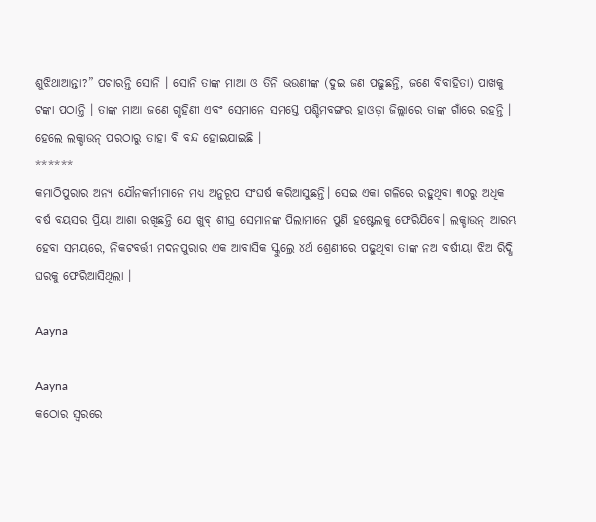ଶୁଝିଥାଆନ୍ତା?” ପଚାରନ୍ତି ସୋନି । ସୋନି ତାଙ୍କ ମାଆ ଓ ତିନି ଭଉଣୀଙ୍କ (ଦୁଇ ଜଣ ପଢୁଛନ୍ତି, ଜଣେ ବିବାହିତା) ପାଖକୁ ଟଙ୍କା ପଠାନ୍ତି । ତାଙ୍କ ମାଆ ଜଣେ ଗୃହିଣୀ ଏବଂ ସେମାନେ ସମସ୍ତେ ପଶ୍ଚିମବଙ୍ଗର ହାଓଡ଼ା ଜିଲ୍ଲାରେ ତାଙ୍କ ଗାଁରେ ରହନ୍ତି । ହେଲେ ଲକ୍ଡାଉନ୍ ପରଠାରୁ ତାହା ବି ବନ୍ଦ ହୋଇଯାଇଛି ।
******
କମାଠିପୁରାର ଅନ୍ୟ ଯୌନକର୍ମୀମାନେ ମଧ୍ୟ ଅନୁରୂପ ସଂଘର୍ଷ କରିଆସୁଛନ୍ତି। ସେଇ ଏକା ଗଳିରେ ରହୁଥିବା ୩୦ରୁ ଅଧିକ ବର୍ଷ ବୟସର ପ୍ରିୟା ଆଶା ରଖିଛନ୍ତି ଯେ ଖୁବ୍ ଶୀଘ୍ର ସେମାନଙ୍କ ପିଲାମାନେ ପୁଣି ହଷ୍ଟେଲକୁ ଫେରିଯିବେ। ଲକ୍ଡାଉନ୍ ଆରମ୍ଭ ହେବା ସମୟରେ, ନିକଟବର୍ତ୍ତୀ ମଦନପୁରାର ଏକ ଆବାସିକ ସ୍କୁଲ୍ରେ ୪ର୍ଥ ଶ୍ରେଣୀରେ ପଢୁଥିବା ତାଙ୍କ ନଅ ବର୍ଷୀୟା ଝିଅ ରିଦ୍ଧି ଘରକୁ ଫେରିଆସିଥିଲା ।

Aayna

Aayna
କଠୋର ସ୍ଵରରେ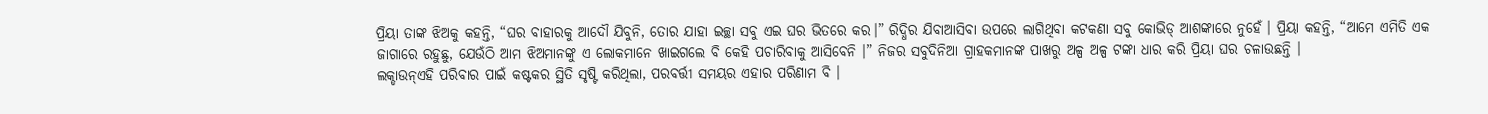ପ୍ରିୟା ତାଙ୍କ ଝିଅକୁ କହନ୍ତି, “ଘର ବାହାରକୁ ଆଦୌ ଯିବୁନି, ତୋର ଯାହା ଇଚ୍ଛା ସବୁ ଏଇ ଘର ଭିତରେ କର।” ରିଦ୍ଧିର ଯିବାଆସିବା ଉପରେ ଲାଗିଥିବା କଟକଣା ସବୁ କୋଭିଡ୍ ଆଶଙ୍କାରେ ନୁହେଁ । ପ୍ରିୟା କହନ୍ତି, “ଆମେ ଏମିତି ଏକ ଜାଗାରେ ରହୁଛୁ, ଯେଉଁଠି ଆମ ଝିଅମାନଙ୍କୁ ଏ ଲୋକମାନେ ଖାଇଗଲେ ବି କେହି ପଚାରିବାକୁ ଆସିବେନି ।” ନିଜର ସବୁଦିନିଆ ଗ୍ରାହକମାନଙ୍କ ପାଖରୁ ଅଳ୍ପ ଅଳ୍ପ ଟଙ୍କା ଧାର କରି ପ୍ରିୟା ଘର ଚଳାଉଛନ୍ତି ।
ଲକ୍ଡାଉନ୍ଏହି ପରିବାର ପାଇଁ କଷ୍ଟକର ସ୍ଥିତି ସୃଷ୍ଟି କରିଥିଲା, ପରବର୍ତ୍ତୀ ସମୟର ଏହାର ପରିଣାମ ବି ।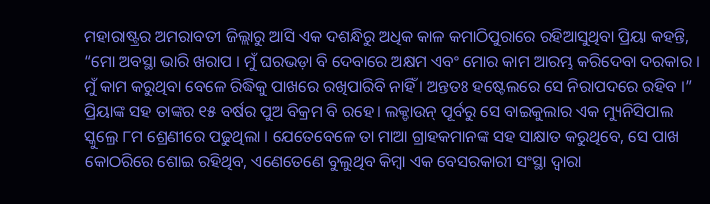ମହାରାଷ୍ଟ୍ରର ଅମରାବତୀ ଜିଲ୍ଲାରୁ ଆସି ଏକ ଦଶନ୍ଧିରୁ ଅଧିକ କାଳ କମାଠିପୁରାରେ ରହିଆସୁଥିବା ପ୍ରିୟା କହନ୍ତି, “ମୋ ଅବସ୍ଥା ଭାରି ଖରାପ । ମୁଁ ଘରଭଡ଼ା ବି ଦେବାରେ ଅକ୍ଷମ ଏବଂ ମୋର କାମ ଆରମ୍ଭ କରିଦେବା ଦରକାର । ମୁଁ କାମ କରୁଥିବା ବେଳେ ରିଦ୍ଧିକୁ ପାଖରେ ରଖିପାରିବି ନାହିଁ । ଅନ୍ତତଃ ହଷ୍ଟେଲରେ ସେ ନିରାପଦରେ ରହିବ ।”
ପ୍ରିୟାଙ୍କ ସହ ତାଙ୍କର ୧୫ ବର୍ଷର ପୁଅ ବିକ୍ରମ ବି ରହେ। ଲକ୍ଡାଉନ୍ ପୂର୍ବରୁ ସେ ବାଇକୁଲାର ଏକ ମ୍ୟୁନିସିପାଲ ସ୍କୁଲ୍ରେ ୮ମ ଶ୍ରେଣୀରେ ପଢୁଥିଲା । ଯେତେବେଳେ ତା ମାଆ ଗ୍ରାହକମାନଙ୍କ ସହ ସାକ୍ଷାତ କରୁଥିବେ, ସେ ପାଖ କୋଠରିରେ ଶୋଇ ରହିଥିବ, ଏଣେତେଣେ ବୁଲୁଥିବ କିମ୍ବା ଏକ ବେସରକାରୀ ସଂସ୍ଥା ଦ୍ଵାରା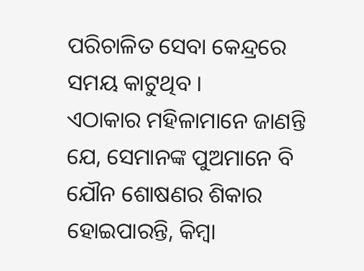ପରିଚାଳିତ ସେବା କେନ୍ଦ୍ରରେ ସମୟ କାଟୁଥିବ ।
ଏଠାକାର ମହିଳାମାନେ ଜାଣନ୍ତି ଯେ, ସେମାନଙ୍କ ପୁଅମାନେ ବି ଯୌନ ଶୋଷଣର ଶିକାର ହୋଇପାରନ୍ତି, କିମ୍ବା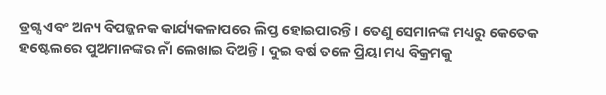ଡ୍ରଗ୍ସ ଏବଂ ଅନ୍ୟ ବିପଜ୍ଜନକ କାର୍ଯ୍ୟକଳାପରେ ଲିପ୍ତ ହୋଇପାରନ୍ତି । ତେଣୁ ସେମାନଙ୍କ ମଧ୍ୟରୁ କେତେକ ହଷ୍ଟେଲରେ ପୁଅମାନଙ୍କର ନାଁ ଲେଖାଇ ଦିଅନ୍ତି । ଦୁଇ ବର୍ଷ ତଳେ ପ୍ରିୟା ମଧ୍ୟ ବିକ୍ରମକୁ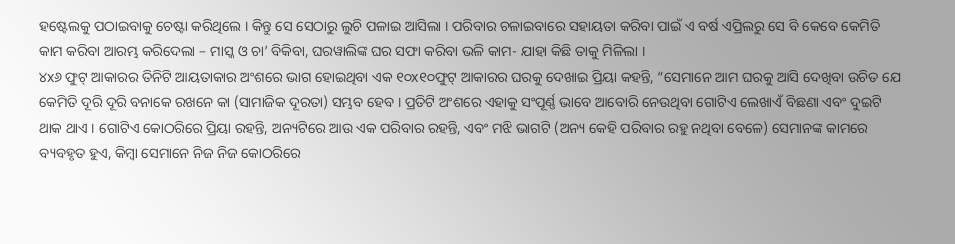ହଷ୍ଟେଲକୁ ପଠାଇବାକୁ ଚେଷ୍ଟା କରିଥିଲେ । କିନ୍ତୁ ସେ ସେଠାରୁ ଲୁଚି ପଳାଇ ଆସିଲା । ପରିବାର ଚଳାଇବାରେ ସହାୟତା କରିବା ପାଇଁ ଏ ବର୍ଷ ଏପ୍ରିଲରୁ ସେ ବି କେବେ କେମିତି କାମ କରିବା ଆରମ୍ଭ କରିଦେଲା – ମାସ୍କ ଓ ଚା’ ବିକିବା, ଘରୱାଲିଙ୍କ ଘର ସଫା କରିବା ଭଳି କାମ- ଯାହା କିଛି ତାକୁ ମିଳିଲା ।
୪x୬ ଫୁଟ୍ ଆକାରର ତିନିଟି ଆୟତାକାର ଅଂଶରେ ଭାଗ ହୋଇଥିବା ଏକ ୧୦x୧୦ଫୁଟ୍ ଆକାରର ଘରକୁ ଦେଖାଇ ପ୍ରିୟା କହନ୍ତି, “ସେମାନେ ଆମ ଘରକୁ ଆସି ଦେଖିବା ଉଚିତ ଯେ କେମିତି ଦୂରି ଦୂରି ବନାକେ ରଖନେ କା (ସାମାଜିକ ଦୂରତା) ସମ୍ଭବ ହେବ । ପ୍ରତିଟି ଅଂଶରେ ଏହାକୁ ସଂପୂର୍ଣ୍ଣ ଭାବେ ଆବୋରି ନେଉଥିବା ଗୋଟିଏ ଲେଖାଏଁ ବିଛଣା ଏବଂ ଦୁଇଟି ଥାକ ଥାଏ । ଗୋଟିଏ କୋଠରିରେ ପ୍ରିୟା ରହନ୍ତି, ଅନ୍ୟଟିରେ ଆଉ ଏକ ପରିବାର ରହନ୍ତି, ଏବଂ ମଝି ଭାଗଟି (ଅନ୍ୟ କେହି ପରିବାର ରହୁ ନଥିବା ବେଳେ) ସେମାନଙ୍କ କାମରେ ବ୍ୟବହୃତ ହୁଏ, କିମ୍ବା ସେମାନେ ନିଜ ନିଜ କୋଠରିରେ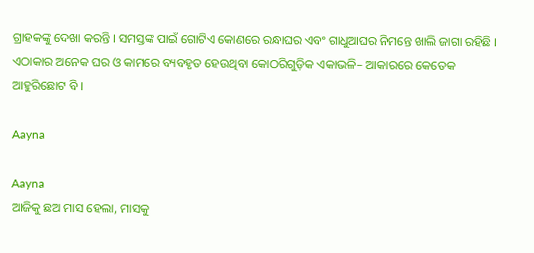ଗ୍ରାହକଙ୍କୁ ଦେଖା କରନ୍ତି । ସମସ୍ତଙ୍କ ପାଇଁ ଗୋଟିଏ କୋଣରେ ରନ୍ଧାଘର ଏବଂ ଗାଧୁଆଘର ନିମନ୍ତେ ଖାଲି ଜାଗା ରହିଛି । ଏଠାକାର ଅନେକ ଘର ଓ କାମରେ ବ୍ୟବହୃତ ହେଉଥିବା କୋଠରିଗୁଡ଼ିକ ଏକାଭଳି– ଆକାରରେ କେତେକ ଆହୁରିଛୋଟ ବି ।

Aayna

Aayna
ଆଜିକୁ ଛଅ ମାସ ହେଲା, ମାସକୁ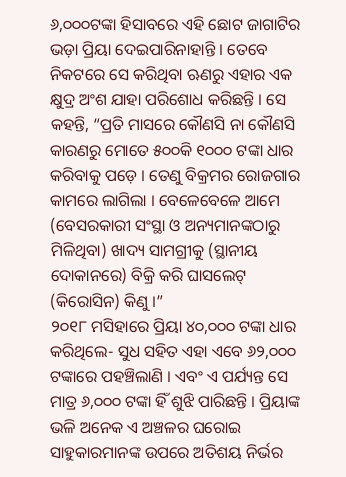୬,୦୦୦ଟଙ୍କା ହିସାବରେ ଏହି ଛୋଟ ଜାଗାଟିର ଭଡ଼ା ପ୍ରିୟା ଦେଇପାରିନାହାନ୍ତି । ତେବେ ନିକଟରେ ସେ କରିଥିବା ଋଣରୁ ଏହାର ଏକ କ୍ଷୁଦ୍ର ଅଂଶ ଯାହା ପରିଶୋଧ କରିଛନ୍ତି । ସେ କହନ୍ତି, “ପ୍ରତି ମାସରେ କୌଣସି ନା କୌଣସି କାରଣରୁ ମୋତେ ୫୦୦କି ୧୦୦୦ ଟଙ୍କା ଧାର କରିବାକୁ ପଡ଼େ । ତେଣୁ ବିକ୍ରମର ରୋଜଗାର କାମରେ ଲାଗିଲା । ବେଳେବେଳେ ଆମେ (ବେସରକାରୀ ସଂସ୍ଥା ଓ ଅନ୍ୟମାନଙ୍କଠାରୁ ମିଳିଥିବା) ଖାଦ୍ୟ ସାମଗ୍ରୀକୁ (ସ୍ଥାନୀୟ ଦୋକାନରେ) ବିକ୍ରି କରି ଘାସଲେଟ୍ (କିରୋସିନ) କିଣୁ ।”
୨୦୧୮ ମସିହାରେ ପ୍ରିୟା ୪୦,୦୦୦ ଟଙ୍କା ଧାର କରିଥିଲେ- ସୁଧ ସହିତ ଏହା ଏବେ ୬୨,୦୦୦ ଟଙ୍କାରେ ପହଞ୍ଚିଲାଣି । ଏବଂ ଏ ପର୍ଯ୍ୟନ୍ତ ସେ ମାତ୍ର ୬,୦୦୦ ଟଙ୍କା ହିଁ ଶୁଝି ପାରିଛନ୍ତି । ପ୍ରିୟାଙ୍କ ଭଳି ଅନେକ ଏ ଅଞ୍ଚଳର ଘରୋଇ ସାହୁକାରମାନଙ୍କ ଉପରେ ଅତିଶୟ ନିର୍ଭର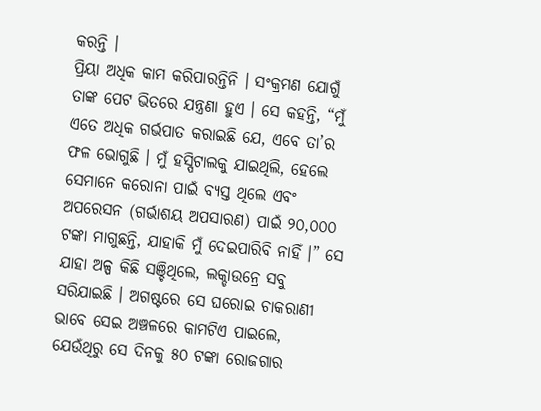କରନ୍ତି ।
ପ୍ରିୟା ଅଧିକ କାମ କରିପାରନ୍ତିନି । ସଂକ୍ରମଣ ଯୋଗୁଁ ତାଙ୍କ ପେଟ ଭିତରେ ଯନ୍ତ୍ରଣା ହୁଏ । ସେ କହନ୍ତି, “ମୁଁ ଏତେ ଅଧିକ ଗର୍ଭପାତ କରାଇଛି ଯେ, ଏବେ ତା’ର ଫଳ ଭୋଗୁଛି । ମୁଁ ହସ୍ପିଟାଲକୁ ଯାଇଥିଲି, ହେଲେ ସେମାନେ କରୋନା ପାଇଁ ବ୍ୟସ୍ତ ଥିଲେ ଏବଂ ଅପରେସନ (ଗର୍ଭାଶୟ ଅପସାରଣ) ପାଇଁ ୨୦,୦୦୦ ଟଙ୍କା ମାଗୁଛନ୍ତି, ଯାହାକି ମୁଁ ଦେଇପାରିବି ନାହିଁ ।” ସେ ଯାହା ଅଳ୍ପ କିଛି ସଞ୍ଚିଥିଲେ, ଲକ୍ଡାଉନ୍ରେ ସବୁ ସରିଯାଇଛି । ଅଗଷ୍ଟରେ ସେ ଘରୋଇ ଚାକରାଣୀ ଭାବେ ସେଇ ଅଞ୍ଚଳରେ କାମଟିଏ ପାଇଲେ, ଯେଉଁଥିରୁ ସେ ଦିନକୁ ୫୦ ଟଙ୍କା ରୋଜଗାର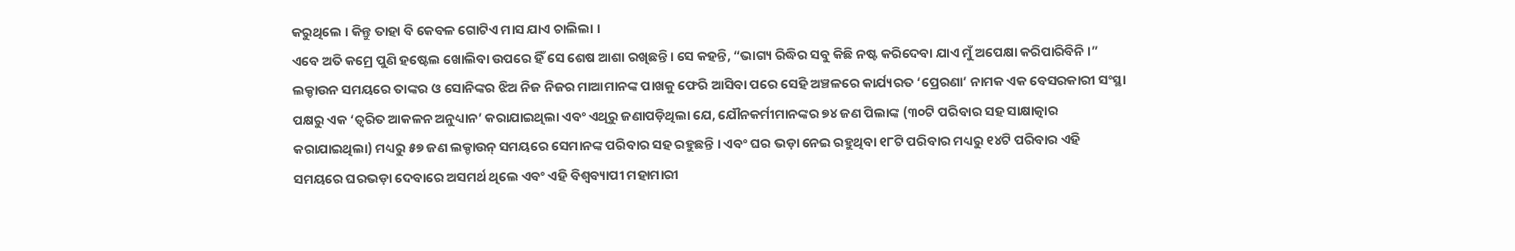କରୁଥିଲେ । କିନ୍ତୁ ତାହା ବି କେବଳ ଗୋଟିଏ ମାସ ଯାଏ ଚାଲିଲା ।
ଏବେ ଅତି କମ୍ରେ ପୁଣି ହଷ୍ଟେଲ ଖୋଲିବା ଉପରେ ହିଁ ସେ ଶେଷ ଆଶା ରଖିଛନ୍ତି। ସେ କହନ୍ତି, “ଭାଗ୍ୟ ରିଦ୍ଧିର ସବୁ କିଛି ନଷ୍ଟ କରିଦେବା ଯାଏ ମୁଁ ଅପେକ୍ଷା କରିପାରିବିନି ।”
ଲକ୍ଡାଉନ ସମୟରେ ତାଙ୍କର ଓ ସୋନିଙ୍କର ଝିଅ ନିଜ ନିଜର ମାଆମାନଙ୍କ ପାଖକୁ ଫେରି ଆସିବା ପରେ ସେହି ଅଞ୍ଚଳରେ କାର୍ଯ୍ୟରତ ‘ପ୍ରେରଣା’ ନାମକ ଏକ ବେସରକାରୀ ସଂସ୍ଥା ପକ୍ଷରୁ ଏକ ‘ତ୍ଵରିତ ଆକଳନ ଅନୁଧ୍ୟାନ’ କରାଯାଇଥିଲା ଏବଂ ଏଥିରୁ ଜଣାପଡ଼ିଥିଲା ଯେ, ଯୌନକର୍ମୀମାନଙ୍କର ୭୪ ଜଣ ପିଲାଙ୍କ (୩୦ଟି ପରିବାର ସହ ସାକ୍ଷାତ୍କାର କରାଯାଇଥିଲା) ମଧ୍ୟରୁ ୫୭ ଜଣ ଲକ୍ଡାଉନ୍ ସମୟରେ ସେମାନଙ୍କ ପରିବାର ସହ ରହୁଛନ୍ତି । ଏବଂ ଘର ଭଡ଼ା ନେଇ ରହୁଥିବା ୧୮ଟି ପରିବାର ମଧ୍ୟରୁ ୧୪ଟି ପରିବାର ଏହି ସମୟରେ ଘରଭଡ଼ା ଦେବାରେ ଅସମର୍ଥ ଥିଲେ ଏବଂ ଏହି ବିଶ୍ଵବ୍ୟାପୀ ମହାମାରୀ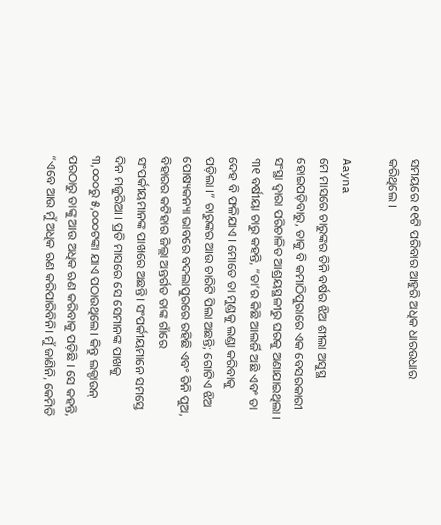ସମୟରେ ୧୧ଟି ପରିବାର ଆହୁରି ଅଧିକ ଧାରଉଧାର କରିଥିଲେ ।

Aayna
ମେ ମାସରେ ଚାରୁଙ୍କର ତିନି ବର୍ଷର ଝିଅ ଶୀଲା ଅସୁସ୍ଥ ହୋଇପଡ଼ିବାରୁ, ତାକୁ ବି କମାଠିପୁରାରେ ଏକ ବେସରକାରୀ ସଂସ୍ଥା ଦ୍ଵାରା ପରିଚାଳିତ ଆଶ୍ରୟସ୍ଥଳୀରୁ ଘରକୁ ଅଣାଯାଇଥିଲା । ୩୧ ବର୍ଷୀୟା ଚାରୁ କହନ୍ତି, “ତା’ର କିଛି ଆଲର୍ଜି ଅଛି ଏବଂ ତା ଦେହ ବି ଫଳିଯାଏ । ମୋତେ ତା ମୁଣ୍ଡକୁ ଲଣ୍ଡା କରିବାକୁ ପଡ଼ିଲା ।” ଚାରୁଙ୍କର ଆଉ ଚାରିଟି ପିଲା ଅଛନ୍ତି; ଗୋଟିଏ ଝିଅ ପୋଷ୍ୟକନ୍ୟା ଭାବରେ ବଦଲାପୁରରେ ରହିଛି ଏବଂ ତିନି ପୁଅ, ବିହାରର କଟିହାର ଜିଲ୍ଲା ଅନ୍ତର୍ଗତ ତାଙ୍କ ଗାଁରେ ସଂପର୍କୀୟମାନଙ୍କ ପାଖରେ ଅଛନ୍ତି। ସଂପର୍କୀୟମାନେ ସମସ୍ତେ ଦିନ ମଜୁରିଆ । ପ୍ରତି ମାସରେ ସେ ସେମାନଙ୍କ ପାଖକୁ ୩,୦୦୦ରୁ ୫,୦୦୦ଟଙ୍କା ଯାଏ ପଠାଉଥିଲେ। କିନ୍ତୁ ଲକ୍ଡାଉନ୍ ପରଠାରୁ ତାଙ୍କୁ ଆଉ ଅଧିକ ଋଣ କରିବାକୁ ପଡ଼ିଛି । ସେ କହନ୍ତି, “ଏବେ ଆଉ ମୁଁ ଅଧିକ ଋଣ କରିପାରିବିନି। ମୁଁ ଜାଣିନି, କେମିତି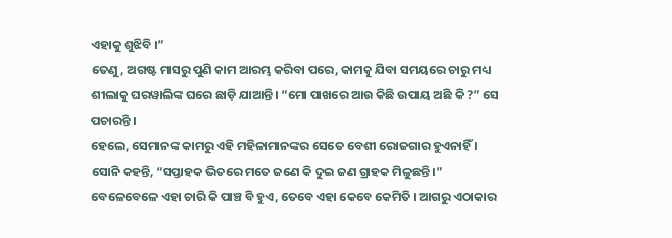ଏହାକୁ ଶୁଝିବି ।”
ତେଣୁ, ଅଗଷ୍ଟ ମାସରୁ ପୁଣି କାମ ଆରମ୍ଭ କରିବା ପରେ, କାମକୁ ଯିବା ସମୟରେ ଚାରୁ ମଧ୍ୟ ଶୀଲାକୁ ଘରୱାଲିଙ୍କ ଘରେ ଛାଡ଼ି ଯାଆନ୍ତି। “ମୋ ପାଖରେ ଆଉ କିଛି ଉପାୟ ଅଛି କି ?” ସେ ପଚାରନ୍ତି ।
ହେଲେ, ସେମାନଙ୍କ କାମରୁ ଏହି ମହିଳାମାନଙ୍କର ସେତେ ବେଶୀ ରୋଜଗାର ହୁଏନାହିଁ । ସୋନି କହନ୍ତି, “ସପ୍ତାହକ ଭିତରେ ମତେ ଜଣେ କି ଦୁଇ ଜଣ ଗ୍ରାହକ ମିଳୁଛନ୍ତି ।” ବେଳେବେଳେ ଏହା ଚାରି କି ପାଞ୍ଚ ବି ହୁଏ, ତେବେ ଏହା କେବେ କେମିତି । ଆଗରୁ ଏଠାକାର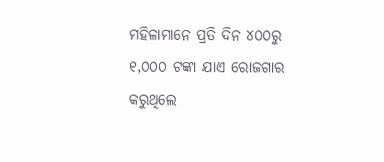ମହିଳାମାନେ ପ୍ରତି ଦିନ ୪୦୦ରୁ ୧,୦୦୦ ଟଙ୍କା ଯାଏ ରୋଜଗାର କରୁଥିଲେ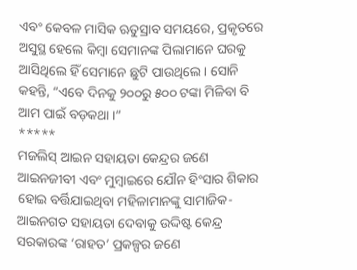ଏବଂ କେବଳ ମାସିକ ଋତୁସ୍ରାବ ସମୟରେ, ପ୍ରକୃତରେ ଅସୁସ୍ଥ ହେଲେ କିମ୍ବା ସେମାନଙ୍କ ପିଲାମାନେ ଘରକୁ ଆସିଥିଲେ ହିଁ ସେମାନେ ଛୁଟି ପାଉଥିଲେ । ସୋନି କହନ୍ତି, “ଏବେ ଦିନକୁ ୨୦୦ରୁ ୫୦୦ ଟଙ୍କା ମିଳିବା ବି ଆମ ପାଇଁ ବଡ଼କଥା ।”
*****
ମଜଲିସ୍ ଆଇନ ସହାୟତା କେନ୍ଦ୍ରର ଜଣେ ଆଇନଜୀବୀ ଏବଂ ମୁମ୍ବାଇରେ ଯୌନ ହିଂସାର ଶିକାର ହୋଇ ବର୍ତ୍ତିଯାଇଥିବା ମହିଳାମାନଙ୍କୁ ସାମାଜିକ-ଆଇନଗତ ସହାୟତା ଦେବାକୁ ଉଦ୍ଦିଷ୍ଟ କେନ୍ଦ୍ର ସରକାରଙ୍କ ‘ରାହତ’ ପ୍ରକଳ୍ପର ଜଣେ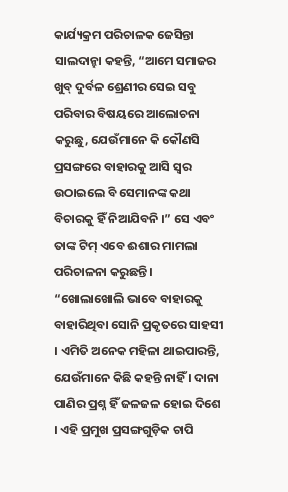କାର୍ଯ୍ୟକ୍ରମ ପରିଚାଳକ ଜେସିନ୍ତା ସାଲଦାନ୍ହା କହନ୍ତି, “ଆମେ ସମାଜର ଖୁବ୍ ଦୁର୍ବଳ ଶ୍ରେଣୀର ସେଇ ସବୁ ପରିବାର ବିଷୟରେ ଆଲୋଚନା କରୁଛୁ, ଯେଉଁମାନେ କି କୌଣସି ପ୍ରସଙ୍ଗରେ ବାହାରକୁ ଆସି ସ୍ଵର ଉଠାଇଲେ ବି ସେମାନଙ୍କ କଥା ବିଚାରକୁ ହିଁ ନିଆଯିବନି ।” ସେ ଏବଂ ତାଙ୍କ ଟିମ୍ ଏବେ ଈଶାର ମାମଲା ପରିଚାଳନା କରୁଛନ୍ତି । “ଖୋଲାଖୋଲି ଭାବେ ବାହାରକୁ ବାହାରିଥିବା ସୋନି ପ୍ରକୃତରେ ସାହସୀ । ଏମିତି ଅନେକ ମହିଳା ଥାଇପାରନ୍ତି, ଯେଉଁମାନେ କିଛି କହନ୍ତି ନାହିଁ । ଦାନା ପାଣିର ପ୍ରଶ୍ନ ହିଁ ଜଳଜଳ ହୋଇ ଦିଶେ । ଏହି ପ୍ରମୁଖ ପ୍ରସଙ୍ଗଗୁଡ଼ିକ ଚାପି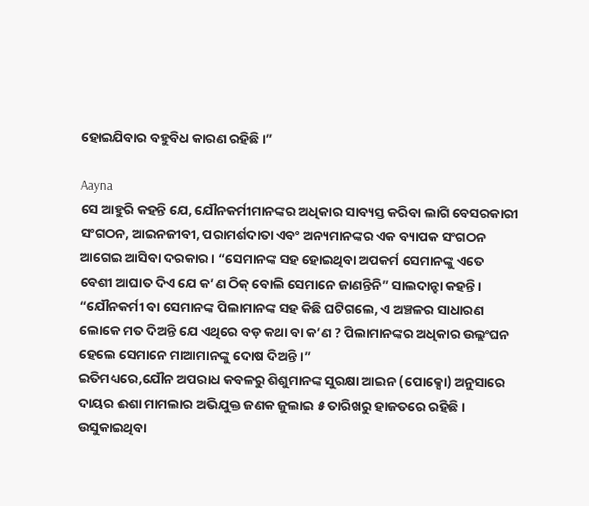ହୋଇଯିବାର ବହୁବିଧ କାରଣ ରହିଛି ।”

Aayna
ସେ ଆହୁରି କହନ୍ତି ଯେ, ଯୌନକର୍ମୀମାନଙ୍କର ଅଧିକାର ସାବ୍ୟସ୍ତ କରିବା ଲାଗି ବେସରକାରୀ ସଂଗଠନ, ଆଇନଜୀବୀ, ପରାମର୍ଶଦାତା ଏବଂ ଅନ୍ୟମାନଙ୍କର ଏକ ବ୍ୟାପକ ସଂଗଠନ ଆଗେଇ ଆସିବା ଦରକାର। “ସେମାନଙ୍କ ସହ ହୋଇଥିବା ଅପକର୍ମ ସେମାନଙ୍କୁ ଏତେ ବେଶୀ ଆଘାତ ଦିଏ ଯେ କ’ଣ ଠିକ୍ ବୋଲି ସେମାନେ ଜାଣନ୍ତିନି” ସାଲଦାନ୍ହା କହନ୍ତି। “ଯୌନକର୍ମୀ ବା ସେମାନଙ୍କ ପିଲାମାନଙ୍କ ସହ କିଛି ଘଟିଗଲେ, ଏ ଅଞ୍ଚଳର ସାଧାରଣ ଲୋକେ ମତ ଦିଅନ୍ତି ଯେ ଏଥିରେ ବଡ଼ କଥା ବା କ’ଣ ? ପିଲାମାନଙ୍କର ଅଧିକାର ଉଲ୍ଲଂଘନ ହେଲେ ସେମାନେ ମାଆମାନଙ୍କୁ ଦୋଷ ଦିଅନ୍ତି ।”
ଇତିମଧ୍ୟରେ,ଯୌନ ଅପରାଧ କବଳରୁ ଶିଶୁମାନଙ୍କ ସୁରକ୍ଷା ଆଇନ (ପୋକ୍ସୋ) ଅନୁସାରେ ଦାୟର ଈଶା ମାମଲାର ଅଭିଯୁକ୍ତ ଜଣକ ଜୁଲାଇ ୫ ତାରିଖରୁ ହାଜତରେ ରହିଛି । ଉସୁକାଇଥିବା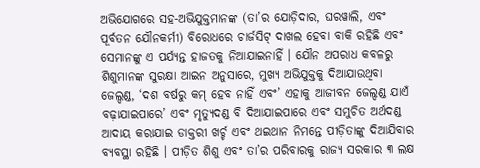ଅଭିଯୋଗରେ ସହ-ଅଭିଯୁକ୍ତମାନଙ୍କ (ତା’ର ଯୋଡ଼ିଦାର, ଘରୱାଲି, ଏବଂ ପୂର୍ବତନ ଯୌନକର୍ମୀ) ବିରୋଧରେ ଚାର୍ଜସିଟ୍ ଦାଖଲ ହେବା ବାକି ରହିଛି ଏବଂ ସେମାନଙ୍କୁ ଏ ପର୍ଯ୍ୟନ୍ତ ହାଜତକୁ ନିଆଯାଇନାହିଁ । ଯୌନ ଅପରାଧ କବଳରୁ ଶିଶୁମାନଙ୍କ ସୁରକ୍ଷା ଆଇନ ଅନୁସାରେ, ମୁଖ୍ୟ ଅଭିଯୁକ୍ତକୁ ଦିଆଯାଉଥିବା ଜେଲ୍ଦଣ୍ଡ, ‘ଦଶ ବର୍ଷରୁ କମ୍ ହେବ ନାହିଁ ଏବଂ’ ଏହାକୁ ଆଜୀବନ ଜେଲ୍ଦଣ୍ଡ ଯାଏଁ ବଢ଼ାଯାଇପାରେ’ ଏବଂ ମୃତ୍ୟୁଦଣ୍ଡ ବି ଦିଆଯାଇପାରେ ଏବଂ ସମୁଚିତ ଅର୍ଥଦଣ୍ଡ ଆଦାୟ କରାଯାଇ ଡାକ୍ତରୀ ଖର୍ଚ୍ଚ ଏବଂ ଥଇଥାନ ନିମନ୍ତେ ପୀଡ଼ିତାଙ୍କୁ ଦିଆଯିବାର ବ୍ୟବସ୍ଥା ରହିଛି । ପୀଡ଼ିତ ଶିଶୁ ଏବଂ ତା’ର ପରିବାରକୁ ରାଜ୍ୟ ସରକାର ୩ ଲକ୍ଷ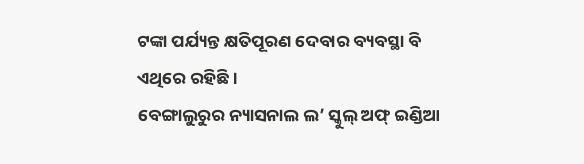ଟଙ୍କା ପର୍ଯ୍ୟନ୍ତ କ୍ଷତିପୂରଣ ଦେବାର ବ୍ୟବସ୍ଥା ବି ଏଥିରେ ରହିଛି ।
ବେଙ୍ଗାଲୁରୁର ନ୍ୟାସନାଲ ଲ’ ସ୍କୁଲ୍ ଅଫ୍ ଇଣ୍ଡିଆ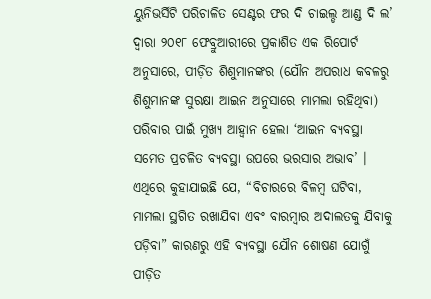ୟୁନିଭର୍ସିଟି ପରିଚାଳିତ ସେଣ୍ଟର ଫର ଦି ଚାଇଲ୍ଡ ଆଣ୍ଡ ଦି ଲ’ ଦ୍ଵାରା ୨୦୧୮ ଫେବ୍ରୁଆରୀରେ ପ୍ରକାଶିତ ଏକ ରିପୋର୍ଟ ଅନୁସାରେ, ପୀଡ଼ିତ ଶିଶୁମାନଙ୍କର (ଯୌନ ଅପରାଧ କବଳରୁ ଶିଶୁମାନଙ୍କ ସୁରକ୍ଷା ଆଇନ ଅନୁସାରେ ମାମଲା ରହିଥିବା) ପରିବାର ପାଇଁ ମୁଖ୍ୟ ଆହ୍ଵାନ ହେଲା ‘ଆଇନ ବ୍ୟବସ୍ଥା ସମେତ ପ୍ରଚଳିତ ବ୍ୟବସ୍ଥା ଉପରେ ଭରସାର ଅଭାବ’ । ଏଥିରେ କୁହାଯାଇଛି ଯେ, “ବିଚାରରେ ବିଳମ୍ବ ଘଟିବା, ମାମଲା ସ୍ଥଗିତ ରଖାଯିବା ଏବଂ ବାରମ୍ବାର ଅଦାଲତକୁ ଯିବାକୁ ପଡ଼ିବା” କାରଣରୁ ଏହି ବ୍ୟବସ୍ଥା ଯୌନ ଶୋଷଣ ଯୋଗୁଁ ପୀଡ଼ିତ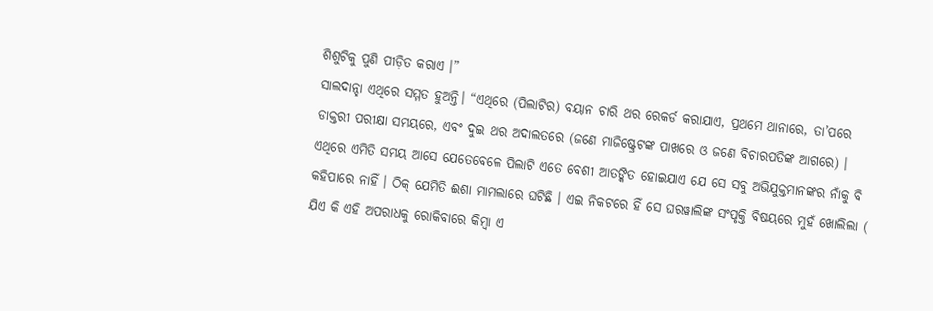ଶିଶୁଟିକୁ ପୁଣି ପୀଡ଼ିତ କରାଏ ।”
ସାଲଦାନ୍ହା ଏଥିରେ ସମ୍ମତ ହୁଅନ୍ତି। “ଏଥିରେ (ପିଲାଟିର) ବୟାନ ଚାରି ଥର ରେକର୍ଡ କରାଯାଏ, ପ୍ରଥମେ ଥାନାରେ, ତା’ପରେ ଡାକ୍ତରୀ ପରୀକ୍ଷା ସମୟରେ, ଏବଂ ଦୁଇ ଥର ଅଦାଲତରେ (ଜଣେ ମାଜିଷ୍ଟ୍ରେଟଙ୍କ ପାଖରେ ଓ ଜଣେ ବିଚାରପତିଙ୍କ ଆଗରେ) । ଏଥିରେ ଏମିତି ସମୟ ଆସେ ଯେତେବେଳେ ପିଲାଟି ଏତେ ବେଶୀ ଆତଙ୍କିତ ହୋଇଯାଏ ଯେ ସେ ସବୁ ଅଭିଯୁକ୍ତମାନଙ୍କର ନାଁକୁ ବି କହିପାରେ ନାହିଁ । ଠିକ୍ ଯେମିତି ଈଶା ମାମଲାରେ ଘଟିଛି । ଏଇ ନିକଟରେ ହିଁ ସେ ଘରୱାଲିଙ୍କ ସଂପୃକ୍ତି ବିଷୟରେ ମୁହଁ ଖୋଲିଲା ( ଯିଏ କି ଏହି ଅପରାଧକୁ ରୋକିବାରେ କିମ୍ବା ଏ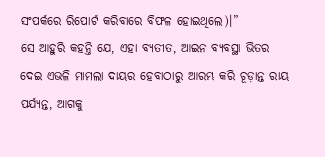ସଂପର୍କରେ ରିପୋର୍ଟ କରିବାରେ ବିଫଳ ହୋଇଥିଲେ)।”
ସେ ଆହୁରି କହନ୍ତି ଯେ, ଏହା ବ୍ୟତୀତ, ଆଇନ ବ୍ୟବସ୍ଥା ଭିତର ଦେଇ ଏଭଳି ମାମଲା ଦାୟର ହେବାଠାରୁ ଆରମ୍ଭ କରି ଚୂଡ଼ାନ୍ତ ରାୟ ପର୍ଯ୍ୟନ୍ତ, ଆଗକୁ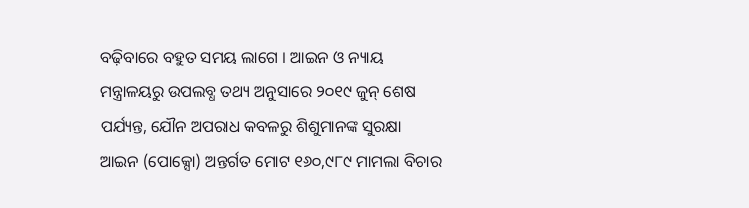ବଢ଼ିବାରେ ବହୁତ ସମୟ ଲାଗେ । ଆଇନ ଓ ନ୍ୟାୟ ମନ୍ତ୍ରାଳୟରୁ ଉପଲବ୍ଧ ତଥ୍ୟ ଅନୁସାରେ ୨୦୧୯ ଜୁନ୍ ଶେଷ ପର୍ଯ୍ୟନ୍ତ, ଯୌନ ଅପରାଧ କବଳରୁ ଶିଶୁମାନଙ୍କ ସୁରକ୍ଷା ଆଇନ (ପୋକ୍ସୋ) ଅନ୍ତର୍ଗତ ମୋଟ ୧୬୦,୯୮୯ ମାମଲା ବିଚାର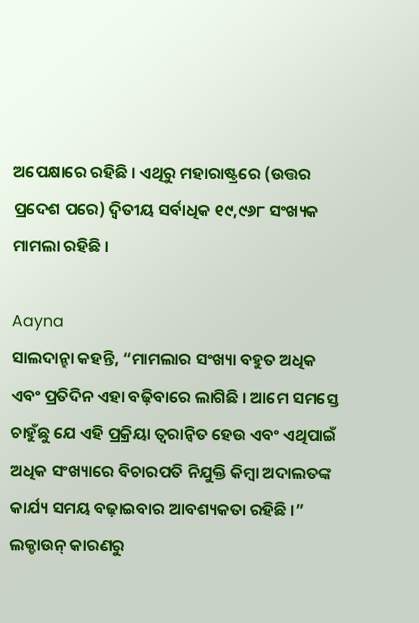ଅପେକ୍ଷାରେ ରହିଛି । ଏଥିରୁ ମହାରାଷ୍ଟ୍ରରେ (ଉତ୍ତର ପ୍ରଦେଶ ପରେ) ଦ୍ଵିତୀୟ ସର୍ବାଧିକ ୧୯,୯୬୮ ସଂଖ୍ୟକ ମାମଲା ରହିଛି ।

Aayna
ସାଲଦାନ୍ହା କହନ୍ତି, “ମାମଲାର ସଂଖ୍ୟା ବହୁତ ଅଧିକ ଏବଂ ପ୍ରତିଦିନ ଏହା ବଢ଼ିବାରେ ଲାଗିଛି । ଆମେ ସମସ୍ତେ ଚାହୁଁଛୁ ଯେ ଏହି ପ୍ରକ୍ରିୟା ତ୍ଵରାନ୍ଵିତ ହେଉ ଏବଂ ଏଥିପାଇଁ ଅଧିକ ସଂଖ୍ୟାରେ ବିଚାରପତି ନିଯୁକ୍ତି କିମ୍ବା ଅଦାଲତଙ୍କ କାର୍ଯ୍ୟ ସମୟ ବଢ଼ାଇବାର ଆବଶ୍ୟକତା ରହିଛି ।” ଲକ୍ଡାଉନ୍ କାରଣରୁ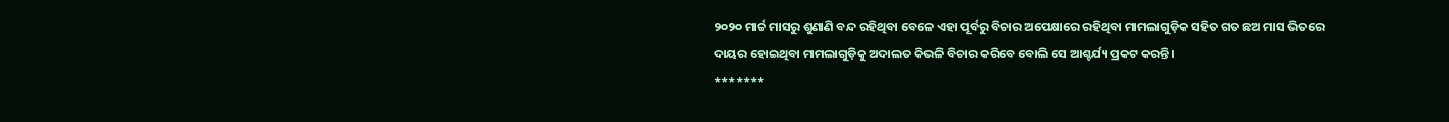୨୦୨୦ ମାର୍ଚ୍ଚ ମାସରୁ ଶୁଣାଣି ବନ୍ଦ ରହିଥିବା ବେଳେ ଏହା ପୂର୍ବରୁ ବିଚାର ଅପେକ୍ଷାରେ ରହିଥିବା ମାମଲାଗୁଡ଼ିକ ସହିତ ଗତ ଛଅ ମାସ ଭିତରେ ଦାୟର ହୋଇଥିବା ମାମଲାଗୁଡ଼ିକୁ ଅଦାଲତ କିଭଳି ବିଚାର କରିବେ ବୋଲି ସେ ଆଶ୍ଚର୍ଯ୍ୟ ପ୍ରକଟ କରନ୍ତି ।
*******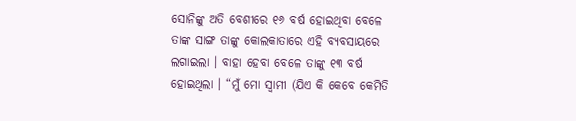ସୋନିଙ୍କୁ ଅତି ବେଶୀରେ ୧୬ ବର୍ଷ ହୋଇଥିବା ବେଳେ ତାଙ୍କ ସାଙ୍ଗ ତାଙ୍କୁ କୋଲକାତାରେ ଏହି ବ୍ୟବସାୟରେ ଲଗାଇଲା । ବାହା ହେବା ବେଳେ ତାଙ୍କୁ ୧୩ ବର୍ଷ ହୋଇଥିଲା । “ମୁଁ ମୋ ସ୍ଵାମୀ (ଯିଏ କି କେବେ କେମିତି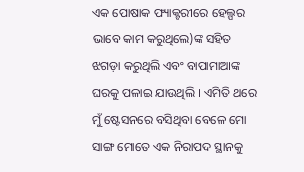ଏକ ପୋଷାକ ଫ୍ୟାକ୍ଟରୀରେ ହେଲ୍ପର ଭାବେ କାମ କରୁଥିଲେ)ଙ୍କ ସହିତ ଝଗଡ଼ା କରୁଥିଲି ଏବଂ ବାପାମାଆଙ୍କ ଘରକୁ ପଳାଇ ଯାଉଥିଲି । ଏମିତି ଥରେ ମୁଁ ଷ୍ଟେସନରେ ବସିଥିବା ବେଳେ ମୋ ସାଙ୍ଗ ମୋତେ ଏକ ନିରାପଦ ସ୍ଥାନକୁ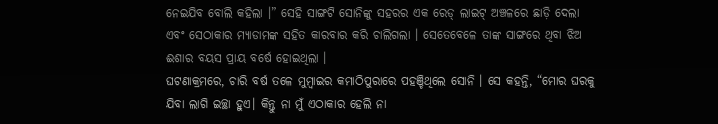ନେଇଯିବ ବୋଲି କହିଲା ।” ସେହି ସାଙ୍ଗଟି ସୋନିଙ୍କୁ ସହରର ଏକ ରେଡ୍ ଲାଇଟ୍ ଅଞ୍ଚଳରେ ଛାଡ଼ି ଦେଲା ଏବଂ ସେଠାକାର ମ୍ୟାଡାମଙ୍କ ସହିତ କାରବାର କରି ଚାଲିଗଲା । ସେତେବେଳେ ତାଙ୍କ ସାଙ୍ଗରେ ଥିବା ଝିଅ ଈଶାର ବୟସ ପ୍ରାୟ ବର୍ଷେ ହୋଇଥିଲା ।
ଘଟଣାକ୍ରମରେ, ଚାରି ବର୍ଷ ତଳେ ମୁମ୍ବାଇର କମାଠିପୁରାରେ ପହଞ୍ଚିଥିଲେ ସୋନି । ସେ କହନ୍ତି, “ମୋର ଘରକୁ ଯିବା ଲାଗି ଇଚ୍ଛା ହୁଏ। କିନ୍ତୁ ନା ମୁଁ ଏଠାକାର ହେଲି ନା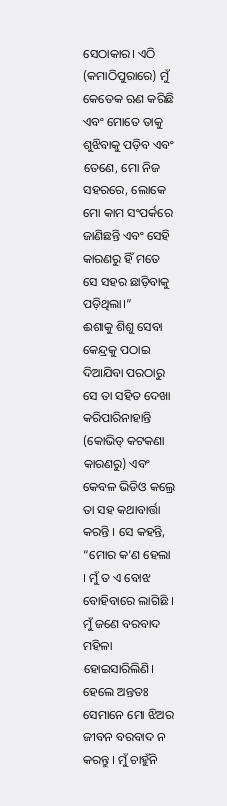ସେଠାକାର। ଏଠି (କମାଠିପୁରାରେ) ମୁଁ କେତେକ ଋଣ କରିଛି ଏବଂ ମୋତେ ତାକୁ ଶୁଝିବାକୁ ପଡ଼ିବ ଏବଂ ତେଣେ, ମୋ ନିଜ ସହରରେ, ଲୋକେ ମୋ କାମ ସଂପର୍କରେ ଜାଣିଛନ୍ତି ଏବଂ ସେହି କାରଣରୁ ହିଁ ମତେ ସେ ସହର ଛାଡ଼ିବାକୁ ପଡ଼ିଥିଲା।”
ଈଶାକୁ ଶିଶୁ ସେବା କେନ୍ଦ୍ରକୁ ପଠାଇ ଦିଆଯିବା ପରଠାରୁ ସେ ତା ସହିତ ଦେଖା କରିପାରିନାହାନ୍ତି (କୋଭିଡ୍ କଟକଣା କାରଣରୁ) ଏବଂ କେବଳ ଭିଡିଓ କଲ୍ରେ ତା ସହ କଥାବାର୍ତ୍ତା କରନ୍ତି । ସେ କହନ୍ତି, “ମୋର କ’ଣ ହେଲା । ମୁଁ ତ ଏ ବୋଝ ବୋହିବାରେ ଲାଗିଛି । ମୁଁ ଜଣେ ବରବାଦ ମହିଳା ହୋଇସାରିଲିଣି। ହେଲେ ଅନ୍ତତଃ ସେମାନେ ମୋ ଝିଅର ଜୀବନ ବରବାଦ ନ କରନ୍ତୁ । ମୁଁ ଚାହୁଁନି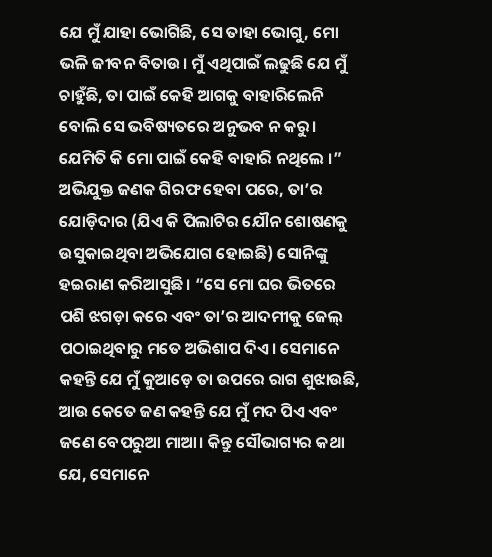ଯେ ମୁଁ ଯାହା ଭୋଗିଛି, ସେ ତାହା ଭୋଗୁ, ମୋ ଭଳି ଜୀବନ ବିତାଉ। ମୁଁ ଏଥିପାଇଁ ଲଢୁଛି ଯେ ମୁଁ ଚାହୁଁଛି, ତା ପାଇଁ କେହି ଆଗକୁ ବାହାରିଲେନି ବୋଲି ସେ ଭବିଷ୍ୟତରେ ଅନୁଭବ ନ କରୁ। ଯେମିତି କି ମୋ ପାଇଁ କେହି ବାହାରି ନଥିଲେ ।”
ଅଭିଯୁକ୍ତ ଜଣକ ଗିରଫ ହେବା ପରେ, ତା’ର ଯୋଡ଼ିଦାର (ଯିଏ କି ପିଲାଟିର ଯୌନ ଶୋଷଣକୁ ଉସୁକାଇଥିବା ଅଭିଯୋଗ ହୋଇଛି) ସୋନିଙ୍କୁ ହଇରାଣ କରିଆସୁଛି। “ସେ ମୋ ଘର ଭିତରେ ପଶି ଝଗଡ଼ା କରେ ଏବଂ ତା’ର ଆଦମୀକୁ ଜେଲ୍ ପଠାଇଥିବାରୁ ମତେ ଅଭିଶାପ ଦିଏ। ସେମାନେ କହନ୍ତି ଯେ ମୁଁ କୁଆଡ଼େ ତା ଉପରେ ରାଗ ଶୁଝାଉଛି, ଆଉ କେତେ ଜଣ କହନ୍ତି ଯେ ମୁଁ ମଦ ପିଏ ଏବଂ ଜଣେ ବେପରୁଆ ମାଆ। କିନ୍ତୁ ସୌଭାଗ୍ୟର କଥା ଯେ, ସେମାନେ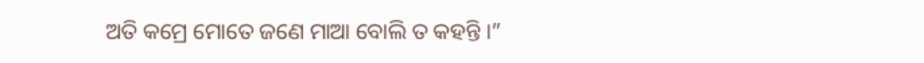ଅତି କମ୍ରେ ମୋତେ ଜଣେ ମାଆ ବୋଲି ତ କହନ୍ତି ।”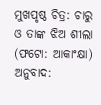ମୁଖପୃଷ୍ଠ ଚିତ୍ର: ଚାରୁ ଓ ତାଙ୍କ ଝିଅ ଶୀଲା (ଫଟୋ: ଆକାଂକ୍ଷା)
ଅନୁବାଦ: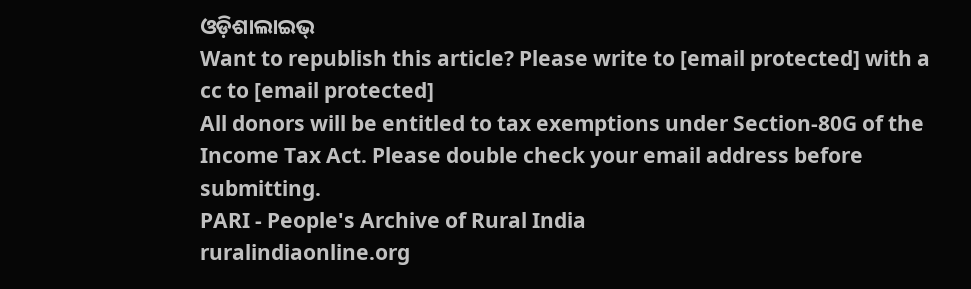ଓଡ଼ିଶାଲାଇଭ୍
Want to republish this article? Please write to [email protected] with a cc to [email protected]
All donors will be entitled to tax exemptions under Section-80G of the Income Tax Act. Please double check your email address before submitting.
PARI - People's Archive of Rural India
ruralindiaonline.org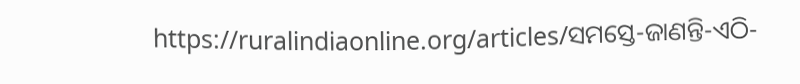https://ruralindiaonline.org/articles/ସମସ୍ତେ-ଜାଣନ୍ତି-ଏଠି-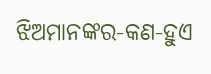ଝିଅମାନଙ୍କର-କଣ-ହୁଏ